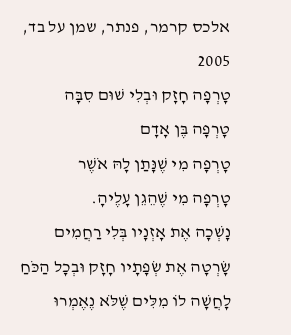אלכס קרמר, פנתר, שמן על בד, 2005
טָרְפָה חָזָק וּבְלִי שׁוּם סִבָּה
טָרְפָה בֶּן אָדָם
טָרְפָה מִי שֶׁנָּתַן לָהּ אֹשֶׁר
טָרְפָה מִי שֶׁהֵגֵן עָלֶיהָ.
נָשְׁכָה אֶת אָזְנָיו בְּלִי רַחֲמִים
שָׂרְטָה אֶת שְׂפָתָיו חָזָק וּבְכָל הַכֹּחַ
לָחֲשָׁה לוֹ מִלִּים שֶׁלֹּא נֶאֶמְרוּ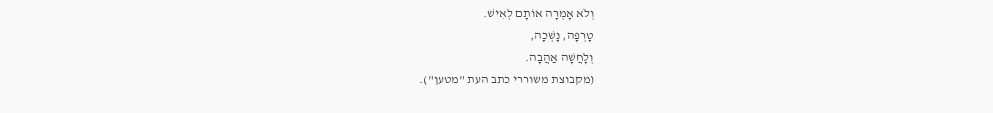וְלֹא אָמְרָה אוֹתָם לְאִישׁ.
טָרְפָה, נָשְׁכָה,
וְלָחֲשָׁה אַהֲבָה.
(מקבוצת משוררי כתב העת "מטען").